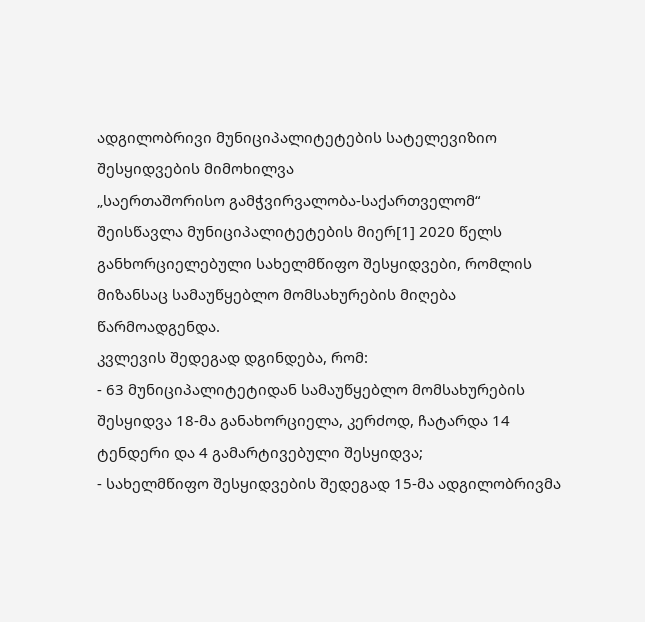ადგილობრივი მუნიციპალიტეტების სატელევიზიო შესყიდვების მიმოხილვა
„საერთაშორისო გამჭვირვალობა-საქართველომ“ შეისწავლა მუნიციპალიტეტების მიერ[1] 2020 წელს განხორციელებული სახელმწიფო შესყიდვები, რომლის მიზანსაც სამაუწყებლო მომსახურების მიღება წარმოადგენდა.
კვლევის შედეგად დგინდება, რომ:
- 63 მუნიციპალიტეტიდან სამაუწყებლო მომსახურების შესყიდვა 18-მა განახორციელა, კერძოდ, ჩატარდა 14 ტენდერი და 4 გამარტივებული შესყიდვა;
- სახელმწიფო შესყიდვების შედეგად 15-მა ადგილობრივმა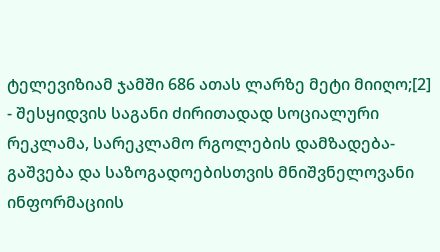ტელევიზიამ ჯამში 686 ათას ლარზე მეტი მიიღო;[2]
- შესყიდვის საგანი ძირითადად სოციალური რეკლამა, სარეკლამო რგოლების დამზადება-გაშვება და საზოგადოებისთვის მნიშვნელოვანი ინფორმაციის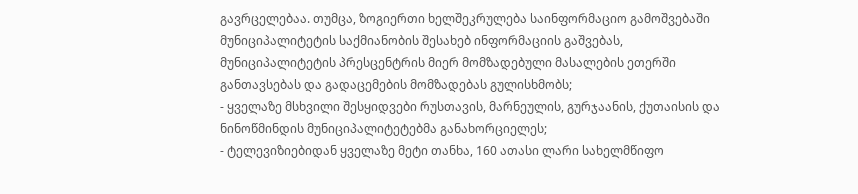გავრცელებაა. თუმცა, ზოგიერთი ხელშეკრულება საინფორმაციო გამოშვებაში მუნიციპალიტეტის საქმიანობის შესახებ ინფორმაციის გაშვებას, მუნიციპალიტეტის პრესცენტრის მიერ მომზადებული მასალების ეთერში განთავსებას და გადაცემების მომზადებას გულისხმობს;
- ყველაზე მსხვილი შესყიდვები რუსთავის, მარნეულის, გურჯაანის, ქუთაისის და ნინოწმინდის მუნიციპალიტეტებმა განახორციელეს;
- ტელევიზიებიდან ყველაზე მეტი თანხა, 160 ათასი ლარი სახელმწიფო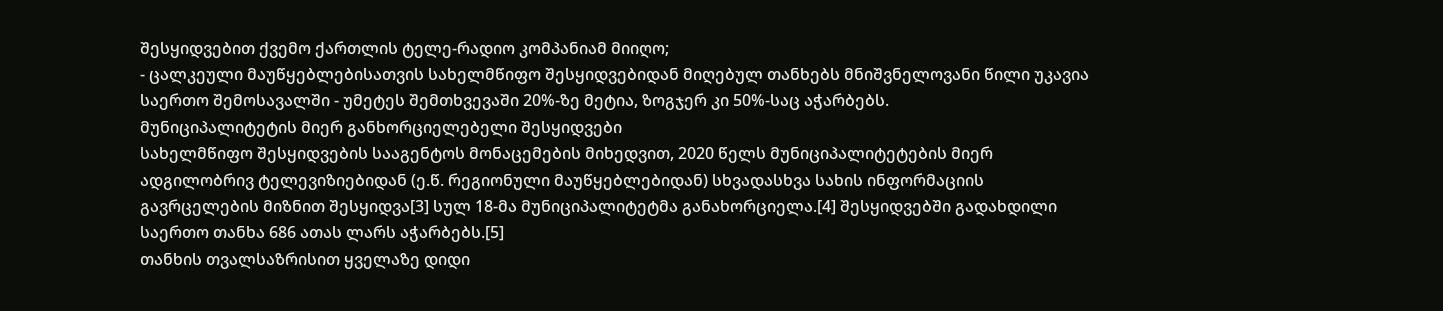შესყიდვებით ქვემო ქართლის ტელე-რადიო კომპანიამ მიიღო;
- ცალკეული მაუწყებლებისათვის სახელმწიფო შესყიდვებიდან მიღებულ თანხებს მნიშვნელოვანი წილი უკავია საერთო შემოსავალში - უმეტეს შემთხვევაში 20%-ზე მეტია, ზოგჯერ კი 50%-საც აჭარბებს.
მუნიციპალიტეტის მიერ განხორციელებელი შესყიდვები
სახელმწიფო შესყიდვების სააგენტოს მონაცემების მიხედვით, 2020 წელს მუნიციპალიტეტების მიერ ადგილობრივ ტელევიზიებიდან (ე.წ. რეგიონული მაუწყებლებიდან) სხვადასხვა სახის ინფორმაციის გავრცელების მიზნით შესყიდვა[3] სულ 18-მა მუნიციპალიტეტმა განახორციელა.[4] შესყიდვებში გადახდილი საერთო თანხა 686 ათას ლარს აჭარბებს.[5]
თანხის თვალსაზრისით ყველაზე დიდი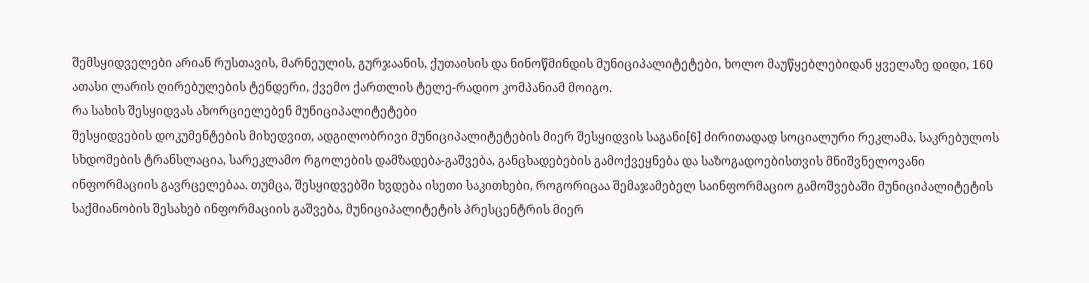შემსყიდველები არიან რუსთავის, მარნეულის, გურჯაანის, ქუთაისის და ნინოწმინდის მუნიციპალიტეტები, ხოლო მაუწყებლებიდან ყველაზე დიდი, 160 ათასი ლარის ღირებულების ტენდერი, ქვემო ქართლის ტელე-რადიო კომპანიამ მოიგო.
რა სახის შესყიდვას ახორციელებენ მუნიციპალიტეტები
შესყიდვების დოკუმენტების მიხედვით, ადგილობრივი მუნიციპალიტეტების მიერ შესყიდვის საგანი[6] ძირითადად სოციალური რეკლამა, საკრებულოს სხდომების ტრანსლაცია, სარეკლამო რგოლების დამზადება-გაშვება, განცხადებების გამოქვეყნება და საზოგადოებისთვის მნიშვნელოვანი ინფორმაციის გავრცელებაა. თუმცა, შესყიდვებში ხვდება ისეთი საკითხები, როგორიცაა შემაჯამებელ საინფორმაციო გამოშვებაში მუნიციპალიტეტის საქმიანობის შესახებ ინფორმაციის გაშვება, მუნიციპალიტეტის პრესცენტრის მიერ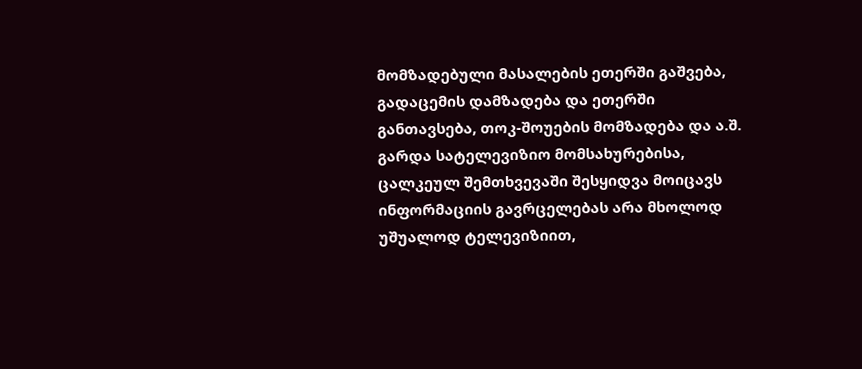მომზადებული მასალების ეთერში გაშვება, გადაცემის დამზადება და ეთერში განთავსება, თოკ-შოუების მომზადება და ა.შ.
გარდა სატელევიზიო მომსახურებისა, ცალკეულ შემთხვევაში შესყიდვა მოიცავს ინფორმაციის გავრცელებას არა მხოლოდ უშუალოდ ტელევიზიით,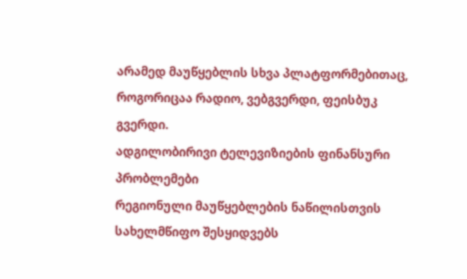არამედ მაუწყებლის სხვა პლატფორმებითაც, როგორიცაა რადიო, ვებგვერდი, ფეისბუკ გვერდი.
ადგილობირივი ტელევიზიების ფინანსური პრობლემები
რეგიონული მაუწყებლების ნაწილისთვის სახელმწიფო შესყიდვებს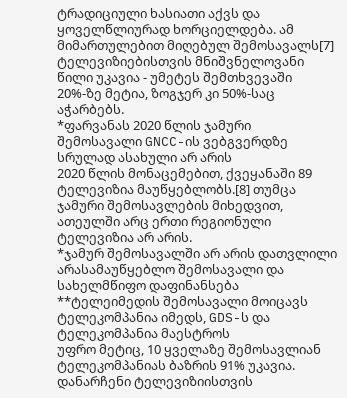ტრადიციული ხასიათი აქვს და ყოველწლიურად ხორციელდება. ამ მიმართულებით მიღებულ შემოსავალს[7] ტელევიზიებისთვის მნიშვნელოვანი წილი უკავია - უმეტეს შემთხვევაში 20%-ზე მეტია, ზოგჯერ კი 50%-საც აჭარბებს.
*ფარვანას 2020 წლის ჯამური შემოსავალი GNCC-ის ვებგვერდზე სრულად ასახული არ არის
2020 წლის მონაცემებით, ქვეყანაში 89 ტელევიზია მაუწყებლობს.[8] თუმცა ჯამური შემოსავლების მიხედვით, ათეულში არც ერთი რეგიონული ტელევიზია არ არის.
*ჯამურ შემოსავალში არ არის დათვლილი არასამაუწყებლო შემოსავალი და სახელმწიფო დაფინანსება **ტელეიმედის შემოსავალი მოიცავს ტელეკომპანია იმედს, GDS-ს და ტელეკომპანია მაესტროს
უფრო მეტიც, 10 ყველაზე შემოსავლიან ტელეკომპანიას ბაზრის 91% უკავია. დანარჩენი ტელევიზიისთვის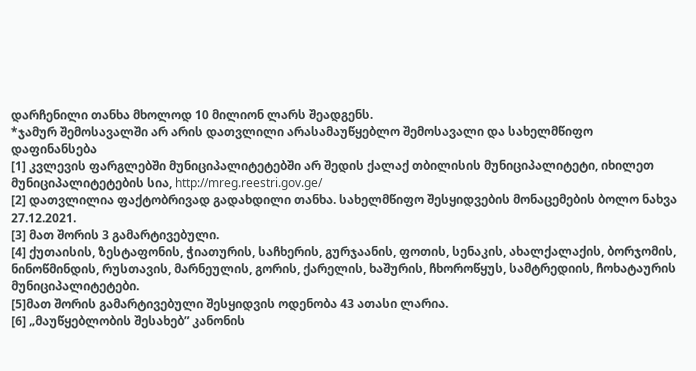დარჩენილი თანხა მხოლოდ 10 მილიონ ლარს შეადგენს.
*ჯამურ შემოსავალში არ არის დათვლილი არასამაუწყებლო შემოსავალი და სახელმწიფო დაფინანსება
[1] კვლევის ფარგლებში მუნიციპალიტეტებში არ შედის ქალაქ თბილისის მუნიციპალიტეტი, იხილეთ მუნიციპალიტეტების სია, http://mreg.reestri.gov.ge/
[2] დათვლილია ფაქტობრივად გადახდილი თანხა. სახელმწიფო შესყიდვების მონაცემების ბოლო ნახვა 27.12.2021.
[3] მათ შორის 3 გამარტივებული.
[4] ქუთაისის, ზესტაფონის, ჭიათურის, საჩხერის, გურჯაანის, ფოთის, სენაკის, ახალქალაქის, ბორჯომის, ნინოწმინდის, რუსთავის, მარნეულის, გორის, ქარელის, ხაშურის, ჩხოროწყუს, სამტრედიის, ჩოხატაურის მუნიციპალიტეტები.
[5]მათ შორის გამარტივებული შესყიდვის ოდენობა 43 ათასი ლარია.
[6] „მაუწყებლობის შესახებ” კანონის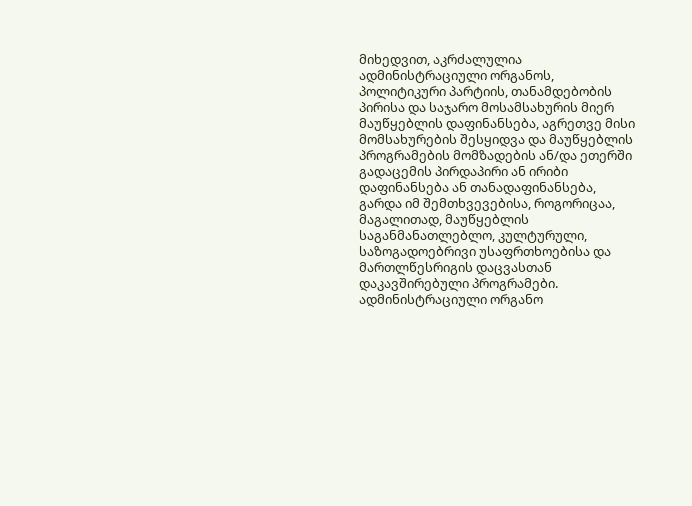მიხედვით, აკრძალულია ადმინისტრაციული ორგანოს, პოლიტიკური პარტიის, თანამდებობის პირისა და საჯარო მოსამსახურის მიერ მაუწყებლის დაფინანსება, აგრეთვე მისი მომსახურების შესყიდვა და მაუწყებლის პროგრამების მომზადების ან/და ეთერში გადაცემის პირდაპირი ან ირიბი დაფინანსება ან თანადაფინანსება, გარდა იმ შემთხვევებისა, როგორიცაა, მაგალითად, მაუწყებლის საგანმანათლებლო, კულტურული, საზოგადოებრივი უსაფრთხოებისა და მართლწესრიგის დაცვასთან დაკავშირებული პროგრამები. ადმინისტრაციული ორგანო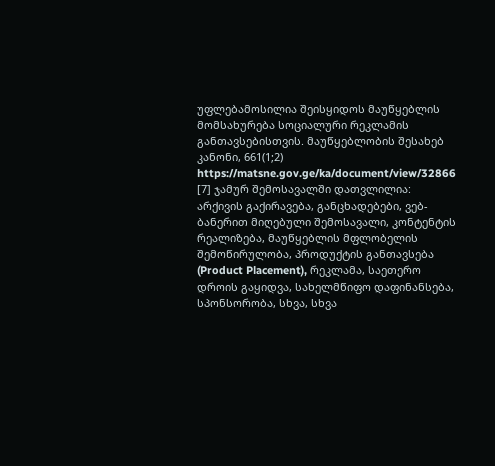უფლებამოსილია შეისყიდოს მაუწყებლის მომსახურება სოციალური რეკლამის განთავსებისთვის. მაუწყებლობის შესახებ კანონი, 661(1;2) https://matsne.gov.ge/ka/document/view/32866
[7] ჯამურ შემოსავალში დათვლილია: არქივის გაქირავება, განცხადებები, ვებ-ბანერით მიღებული შემოსავალი, კონტენტის რეალიზება, მაუწყებლის მფლობელის შემოწირულობა, პროდუქტის განთავსება (Product Placement), რეკლამა, საეთერო დროის გაყიდვა, სახელმწიფო დაფინანსება, სპონსორობა, სხვა, სხვა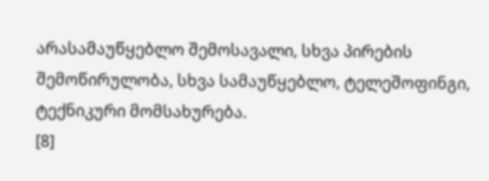არასამაუწყებლო შემოსავალი, სხვა პირების შემოწირულობა, სხვა სამაუწყებლო, ტელეშოფინგი, ტექნიკური მომსახურება.
[8]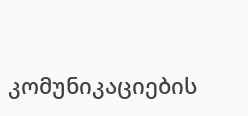კომუნიკაციების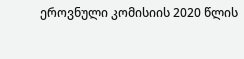ეროვნული კომისიის 2020 წლის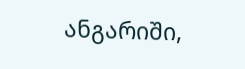ანგარიში,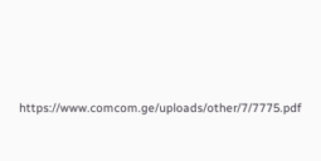https://www.comcom.ge/uploads/other/7/7775.pdf